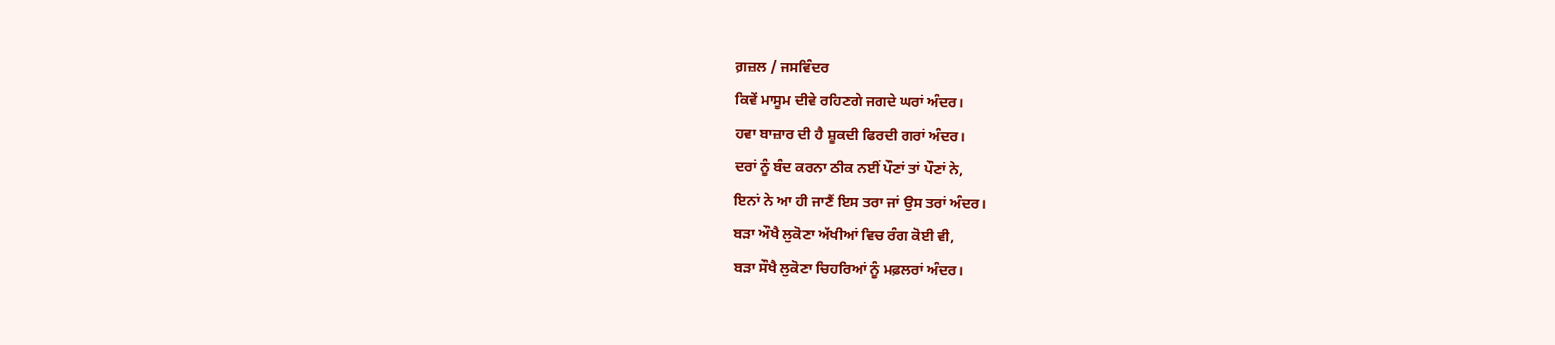ਗ਼ਜ਼ਲ / ਜਸਵਿੰਦਰ
ਕਿਵੇਂ ਮਾਸੂਮ ਦੀਵੇ ਰਹਿਣਗੇ ਜਗਦੇ ਘਰਾਂ ਅੰਦਰ।
ਹਵਾ ਬਾਜ਼ਾਰ ਦੀ ਹੈ ਸ਼ੂਕਦੀ ਫਿਰਦੀ ਗਰਾਂ ਅੰਦਰ।
ਦਰਾਂ ਨੂੰ ਬੰਦ ਕਰਨਾ ਠੀਕ ਨਈਂ ਪੌਣਾਂ ਤਾਂ ਪੌਣਾਂ ਨੇ,
ਇਨਾਂ ਨੇ ਆ ਹੀ ਜਾਣੈਂ ਇਸ ਤਰਾ ਜਾਂ ਉਸ ਤਰਾਂ ਅੰਦਰ।
ਬੜਾ ਔਖੈ ਲੁਕੋਣਾ ਅੱਖੀਆਂ ਵਿਚ ਰੰਗ ਕੋਈ ਵੀ,
ਬੜਾ ਸੌਖੈ ਲੁਕੋਣਾ ਚਿਹਰਿਆਂ ਨੂੰ ਮਫ਼ਲਰਾਂ ਅੰਦਰ।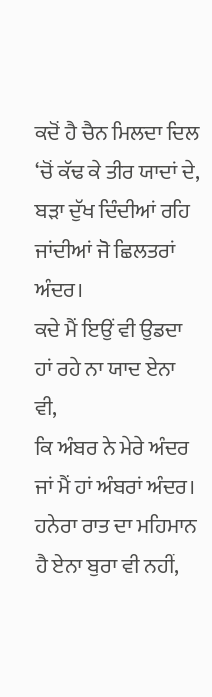ਕਦੋਂ ਹੈ ਚੈਨ ਮਿਲਦਾ ਦਿਲ ‘ਚੋਂ ਕੱਢ ਕੇ ਤੀਰ ਯਾਦਾਂ ਦੇ,
ਬੜਾ ਦੁੱਖ ਦਿੰਦੀਆਂ ਰਹਿ ਜਾਂਦੀਆਂ ਜੋ ਛਿਲਤਰਾਂ ਅੰਦਰ।
ਕਦੇ ਮੈਂ ਇਉਂ ਵੀ ਉਡਦਾ ਹਾਂ ਰਹੇ ਨਾ ਯਾਦ ਏਨਾ ਵੀ,
ਕਿ ਅੰਬਰ ਨੇ ਮੇਰੇ ਅੰਦਰ ਜਾਂ ਮੈਂ ਹਾਂ ਅੰਬਰਾਂ ਅੰਦਰ।
ਹਨੇਰਾ ਰਾਤ ਦਾ ਮਹਿਮਾਨ ਹੈ ਏਨਾ ਬੁਰਾ ਵੀ ਨਹੀਂ,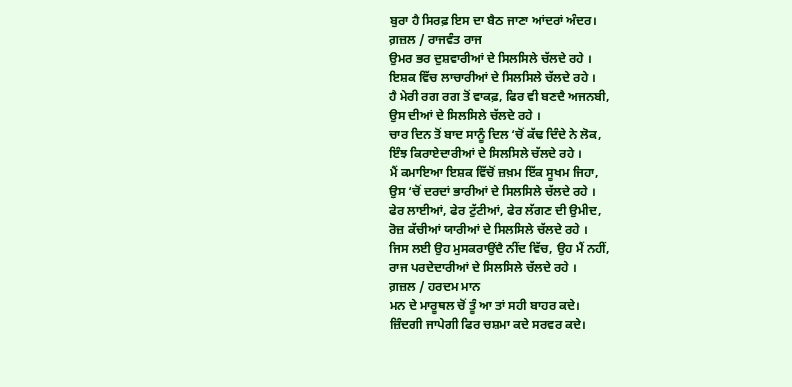ਬੁਰਾ ਹੈ ਸਿਰਫ਼ ਇਸ ਦਾ ਬੈਠ ਜਾਣਾ ਆਂਦਰਾਂ ਅੰਦਰ।
ਗ਼ਜ਼ਲ / ਰਾਜਵੰਤ ਰਾਜ
ਉਮਰ ਭਰ ਦੁਸ਼ਵਾਰੀਆਂ ਦੇ ਸਿਲਸਿਲੇ ਚੱਲਦੇ ਰਹੇ ।
ਇਸ਼ਕ ਵਿੱਚ ਲਾਚਾਰੀਆਂ ਦੇ ਸਿਲਸਿਲੇ ਚੱਲਦੇ ਰਹੇ ।
ਹੈ ਮੇਰੀ ਰਗ ਰਗ ਤੋਂ ਵਾਕਫ਼, ਫਿਰ ਵੀ ਬਣਦੈ ਅਜਨਬੀ,
ਉਸ ਦੀਆਂ ਦੇ ਸਿਲਸਿਲੇ ਚੱਲਦੇ ਰਹੇ ।
ਚਾਰ ਦਿਨ ਤੋਂ ਬਾਦ ਸਾਨੂੰ ਦਿਲ ‘ਚੋਂ ਕੱਢ ਦਿੰਦੇ ਨੇ ਲੋਕ,
ਇੰਝ ਕਿਰਾਏਦਾਰੀਆਂ ਦੇ ਸਿਲਸਿਲੇ ਚੱਲਦੇ ਰਹੇ ।
ਮੈਂ ਕਮਾਇਆ ਇਸ਼ਕ ਵਿੱਚੋਂ ਜ਼ਖ਼ਮ ਇੱਕ ਸੂਖਮ ਜਿਹਾ,
ਉਸ ‘ਚੋਂ ਦਰਦਾਂ ਭਾਰੀਆਂ ਦੇ ਸਿਲਸਿਲੇ ਚੱਲਦੇ ਰਹੇ ।
ਫੇਰ ਲਾਈਆਂ, ਫੇਰ ਟੁੱਟੀਆਂ, ਫੇਰ ਲੱਗਣ ਦੀ ਉਮੀਦ,
ਰੋਜ਼ ਕੱਚੀਆਂ ਯਾਰੀਆਂ ਦੇ ਸਿਲਸਿਲੇ ਚੱਲਦੇ ਰਹੇ ।
ਜਿਸ ਲਈ ਉਹ ਮੁਸਕਰਾਉਂਦੈ ਨੀਂਦ ਵਿੱਚ, ਉਹ ਮੈਂ ਨਹੀਂ,
ਰਾਜ ਪਰਦੇਦਾਰੀਆਂ ਦੇ ਸਿਲਸਿਲੇ ਚੱਲਦੇ ਰਹੇ ।
ਗ਼ਜ਼ਲ / ਹਰਦਮ ਮਾਨ
ਮਨ ਦੇ ਮਾਰੂਥਲ ਚੋਂ ਤੂੰ ਆ ਤਾਂ ਸਹੀ ਬਾਹਰ ਕਦੇ।
ਜ਼ਿੰਦਗੀ ਜਾਪੇਗੀ ਫਿਰ ਚਸ਼ਮਾ ਕਦੇ ਸਰਵਰ ਕਦੇ।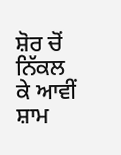ਸ਼ੋਰ ਚੋਂ ਨਿੱਕਲ ਕੇ ਆਵੀਂ ਸ਼ਾਮ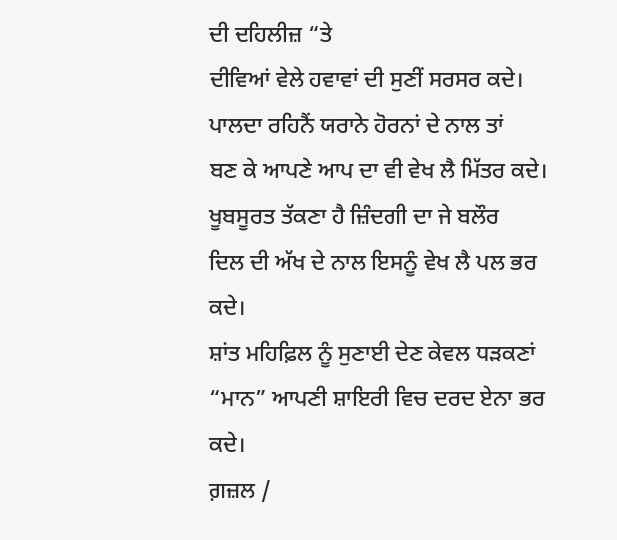ਦੀ ਦਹਿਲੀਜ਼ “ਤੇ
ਦੀਵਿਆਂ ਵੇਲੇ ਹਵਾਵਾਂ ਦੀ ਸੁਣੀਂ ਸਰਸਰ ਕਦੇ।
ਪਾਲਦਾ ਰਹਿਨੈਂ ਯਰਾਨੇ ਹੋਰਨਾਂ ਦੇ ਨਾਲ ਤਾਂ
ਬਣ ਕੇ ਆਪਣੇ ਆਪ ਦਾ ਵੀ ਵੇਖ ਲੈ ਮਿੱਤਰ ਕਦੇ।
ਖੂਬਸੂਰਤ ਤੱਕਣਾ ਹੈ ਜ਼ਿੰਦਗੀ ਦਾ ਜੇ ਬਲੌਰ
ਦਿਲ ਦੀ ਅੱਖ ਦੇ ਨਾਲ ਇਸਨੂੰ ਵੇਖ ਲੈ ਪਲ ਭਰ ਕਦੇ।
ਸ਼ਾਂਤ ਮਹਿਫ਼ਿਲ ਨੂੰ ਸੁਣਾਈ ਦੇਣ ਕੇਵਲ ਧੜਕਣਾਂ
“ਮਾਨ” ਆਪਣੀ ਸ਼ਾਇਰੀ ਵਿਚ ਦਰਦ ਏਨਾ ਭਰ ਕਦੇ।
ਗ਼ਜ਼ਲ /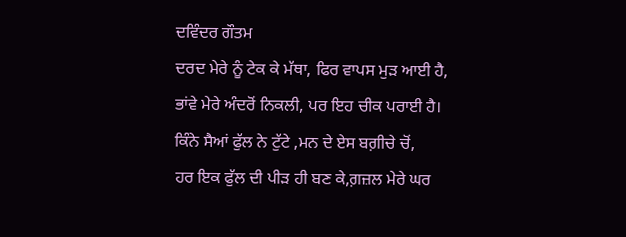ਦਵਿੰਦਰ ਗੌਤਮ
ਦਰਦ ਮੇਰੇ ਨੂੰ ਟੇਕ ਕੇ ਮੱਥਾ, ਫਿਰ ਵਾਪਸ ਮੁੜ ਆਈ ਹੈ,
ਭਾਂਵੇ ਮੇਰੇ ਅੰਦਰੋਂ ਨਿਕਲੀ, ਪਰ ਇਹ ਚੀਕ ਪਰਾਈ ਹੈ।
ਕਿੰਨੇ ਸੈਆਂ ਫੁੱਲ ਨੇ ਟੁੱਟੇ ,ਮਨ ਦੇ ਏਸ ਬਗ਼ੀਚੇ ਚੋਂ,
ਹਰ ਇਕ ਫੁੱਲ ਦੀ ਪੀੜ ਹੀ ਬਣ ਕੇ,ਗ਼ਜ਼ਲ ਮੇਰੇ ਘਰ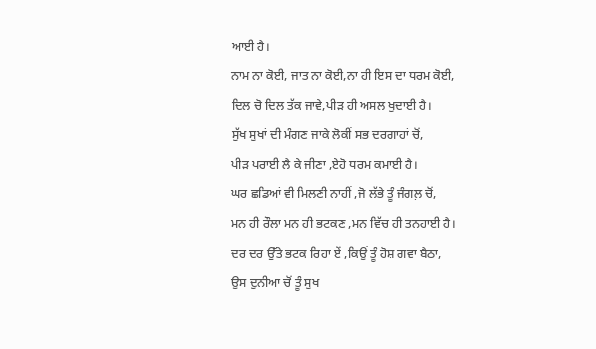ਆਈ ਹੈ।
ਨਾਮ ਨਾ ਕੋਈ, ਜਾਤ ਨਾ ਕੋਈ,ਨਾ ਹੀ ਇਸ ਦਾ ਧਰਮ ਕੋਈ,
ਦਿਲ ਚੋ ਦਿਲ ਤੱਕ ਜਾਵੇ,ਪੀੜ ਹੀ ਅਸਲ ਖੁਦਾਈ ਹੈ।
ਸੁੱਖ ਸੁਖਾਂ ਦੀ ਮੰਗਣ ਜਾਕੇ ਲੋਕੀਂ ਸਭ ਦਰਗਾਹਾਂ ਚੋਂ,
ਪੀੜ ਪਰਾਈ ਲੈ ਕੇ ਜੀਣਾ ,ਏਹੋ ਧਰਮ ਕਮਾਈ ਹੈ।
ਘਰ ਛਡਿਆਂ ਵੀ ਮਿਲਣੀ ਨਾਹੀਂ ,ਜੋ ਲੱਭੇ ਤੂੰ ਜੰਗਲ਼ ਚੋਂ,
ਮਨ ਹੀ ਰੌਲਾ ਮਨ ਹੀ ਭਟਕਣ ,ਮਨ ਵਿੱਚ ਹੀ ਤਨਹਾਈ ਹੈ।
ਦਰ ਦਰ ਉੱਤੇ ਭਟਕ ਰਿਹਾ ਏਂ ,ਕਿਉਂ ਤੂੰ ਹੋਸ਼ ਗਵਾ ਬੈਠਾ,
ਉਸ ਦੁਨੀਆ ਚੋਂ ਤੂੰ ਸੁਖ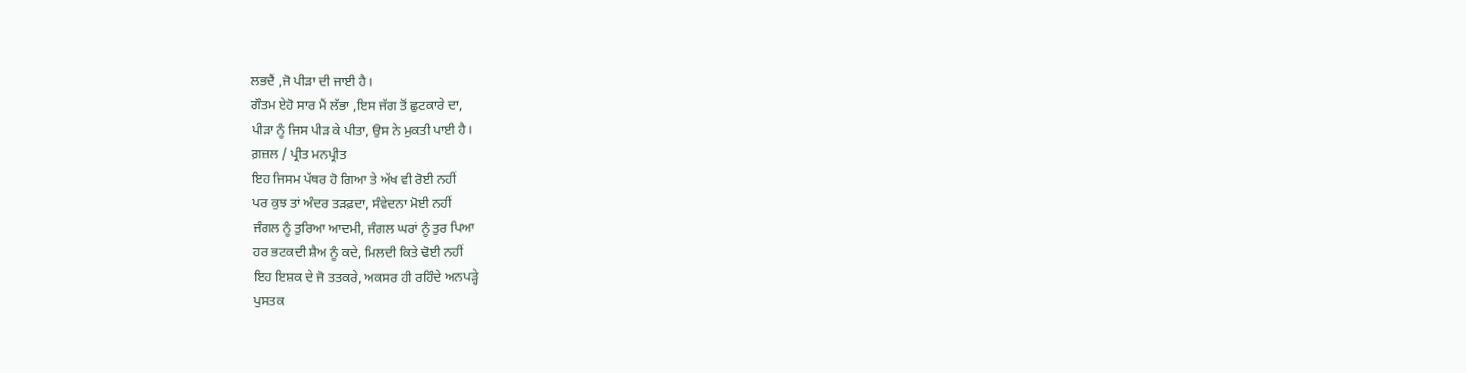ਲਭਦੈਂ ,ਜੋ ਪੀੜਾ ਦੀ ਜਾਈ ਹੈ।
ਗੌਤਮ ਏਹੋ ਸਾਰ ਮੈਂ ਲੱਭਾ ,ਇਸ ਜੱਗ ਤੋਂ ਛੁਟਕਾਰੇ ਦਾ,
ਪੀੜਾ ਨੂੰ ਜਿਸ ਪੀੜ ਕੇ ਪੀਤਾ, ਉਸ ਨੇ ਮੁਕਤੀ ਪਾਈ ਹੈ।
ਗ਼ਜ਼ਲ / ਪ੍ਰੀਤ ਮਨਪ੍ਰੀਤ
ਇਹ ਜਿਸਮ ਪੱਥਰ ਹੋ ਗਿਆ ਤੇ ਅੱਖ ਵੀ ਰੋਈ ਨਹੀਂ
ਪਰ ਕੁਝ ਤਾਂ ਅੰਦਰ ਤੜਫ਼ਦਾ, ਸੰਵੇਦਨਾ ਮੋਈ ਨਹੀਂ
ਜੰਗਲ ਨੂੰ ਤੁਰਿਆ ਆਦਮੀ, ਜੰਗਲ ਘਰਾਂ ਨੂੰ ਤੁਰ ਪਿਆ
ਹਰ ਭਟਕਦੀ ਸ਼ੈਅ ਨੂੰ ਕਦੇ, ਮਿਲਦੀ ਕਿਤੇ ਢੋਈ ਨਹੀਂ
ਇਹ ਇਸ਼ਕ ਦੇ ਜੋ ਤਤਕਰੇ, ਅਕਸਰ ਹੀ ਰਹਿੰਦੇ ਅਨਪੜ੍ਹੇ
ਪੁਸਤਕ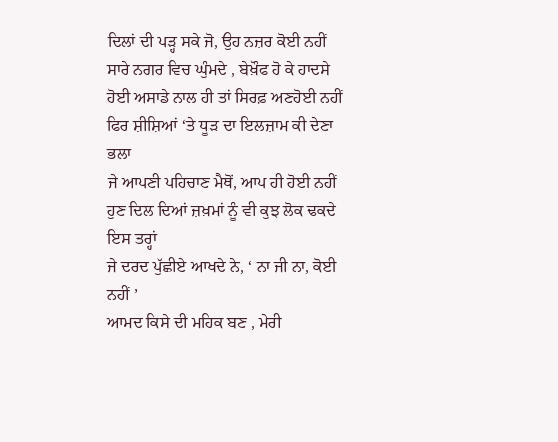ਦਿਲਾਂ ਦੀ ਪੜ੍ਹ ਸਕੇ ਜੋ, ਉਹ ਨਜ਼ਰ ਕੋਈ ਨਹੀਂ
ਸਾਰੇ ਨਗਰ ਵਿਚ ਘੁੰਮਦੇ , ਬੇਖ਼ੌਫ ਹੋ ਕੇ ਹਾਦਸੇ
ਹੋਈ ਅਸਾਡੇ ਨਾਲ ਹੀ ਤਾਂ ਸਿਰਫ਼ ਅਣਹੋਈ ਨਹੀਂ
ਫਿਰ ਸ਼ੀਸ਼ਿਆਂ ‘ਤੇ ਧੂੜ ਦਾ ਇਲਜ਼ਾਮ ਕੀ ਦੇਣਾ ਭਲਾ
ਜੇ ਆਪਣੀ ਪਹਿਚਾਣ ਮੈਥੋਂ, ਆਪ ਹੀ ਹੋਈ ਨਹੀਂ
ਹੁਣ ਦਿਲ ਦਿਆਂ ਜ਼ਖ਼ਮਾਂ ਨੂੰ ਵੀ ਕੁਝ ਲੋਕ ਢਕਦੇ ਇਸ ਤਰ੍ਹਾਂ
ਜੇ ਦਰਦ ਪੁੱਛੀਏ ਆਖਦੇ ਨੇ, ‘ ਨਾ ਜੀ ਨਾ, ਕੋਈ ਨਹੀਂ ’
ਆਮਦ ਕਿਸੇ ਦੀ ਮਹਿਕ ਬਣ , ਮੇਰੀ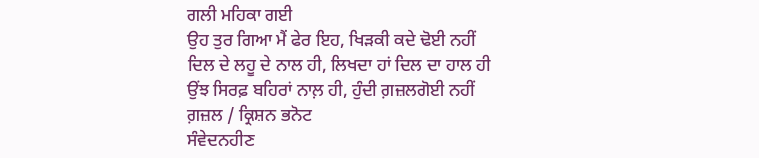ਗਲੀ ਮਹਿਕਾ ਗਈ
ਉਹ ਤੁਰ ਗਿਆ ਮੈਂ ਫੇਰ ਇਹ, ਖਿੜਕੀ ਕਦੇ ਢੋਈ ਨਹੀਂ
ਦਿਲ ਦੇ ਲਹੂ ਦੇ ਨਾਲ ਹੀ, ਲਿਖਦਾ ਹਾਂ ਦਿਲ ਦਾ ਹਾਲ ਹੀ
ਉਂਝ ਸਿਰਫ਼ ਬਹਿਰਾਂ ਨਾਲ਼ ਹੀ, ਹੁੰਦੀ ਗ਼ਜ਼ਲਗੋਈ ਨਹੀਂ
ਗ਼ਜ਼ਲ / ਕ੍ਰਿਸ਼ਨ ਭਨੋਟ
ਸੰਵੇਦਨਹੀਣ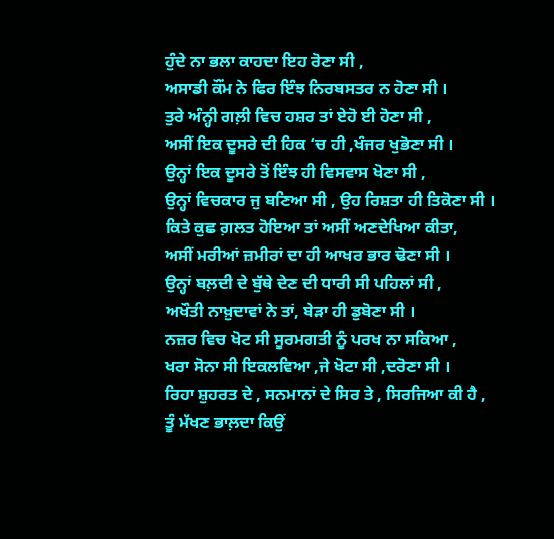ਹੁੰਦੇ ਨਾ ਭਲਾ ਕਾਹਦਾ ਇਹ ਰੋਣਾ ਸੀ ,
ਅਸਾਡੀ ਕੌਂਮ ਨੇ ਫਿਰ ਇੰਝ ਨਿਰਬਸਤਰ ਨ ਹੋਣਾ ਸੀ ।
ਤੁਰੇ ਅੰਨ੍ਹੀ ਗਲ਼ੀ ਵਿਚ ਹਸ਼ਰ ਤਾਂ ਏਹੋ ਈ ਹੋਣਾ ਸੀ ,
ਅਸੀਂ ਇਕ ਦੂਸਰੇ ਦੀ ਹਿਕ ‘ਚ ਹੀ ,ਖੰਜਰ ਖੁਭੋਣਾ ਸੀ ।
ਉਨ੍ਹਾਂ ਇਕ ਦੂਸਰੇ ਤੋਂ ਇੰਝ ਹੀ ਵਿਸਵਾਸ ਖੋਣਾ ਸੀ ,
ਉਨ੍ਹਾਂ ਵਿਚਕਾਰ ਜੁ ਬਣਿਆ ਸੀ , ਉਹ ਰਿਸ਼ਤਾ ਹੀ ਤਿਕੋਣਾ ਸੀ ।
ਕਿਤੇ ਕੁਛ ਗ਼ਲਤ ਹੋਇਆ ਤਾਂ ਅਸੀਂ ਅਣਦੇਖਿਆ ਕੀਤਾ,
ਅਸੀਂ ਮਰੀਆਂ ਜ਼ਮੀਰਾਂ ਦਾ ਹੀ ਆਖਰ ਭਾਰ ਢੋਣਾ ਸੀ ।
ਉਨ੍ਹਾਂ ਬਲ਼ਦੀ ਦੇ ਬੁੱਥੇ ਦੇਣ ਦੀ ਧਾਰੀ ਸੀ ਪਹਿਲਾਂ ਸੀ ,
ਅਖੌਤੀ ਨਾਖ਼ੁਦਾਵਾਂ ਨੇ ਤਾਂ, ਬੇੜਾ ਹੀ ਡੁਬੋਣਾ ਸੀ ।
ਨਜ਼ਰ ਵਿਚ ਖੋਟ ਸੀ ਸੂਰਮਗਤੀ ਨੂੰ ਪਰਖ ਨਾ ਸਕਿਆ ,
ਖਰਾ ਸੋਨਾ ਸੀ ਇਕਲਵਿਆ ,ਜੇ ਖੋਟਾ ਸੀ ,ਦਰੋਣਾ ਸੀ ।
ਰਿਹਾ ਸ਼ੁਹਰਤ ਦੇ , ਸਨਮਾਨਾਂ ਦੇ ਸਿਰ ਤੇ , ਸਿਰਜਿਆ ਕੀ ਹੈ ,
ਤੂੰ ਮੱਖਣ ਭਾਲ਼ਦਾ ਕਿਉਂ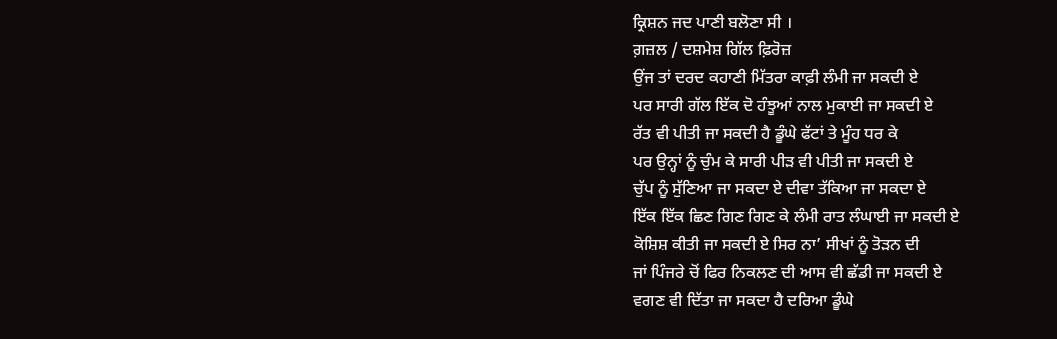ਕ੍ਰਿਸ਼ਨ ਜਦ ਪਾਣੀ ਬਲੋਣਾ ਸੀ ।
ਗ਼ਜ਼ਲ / ਦਸ਼ਮੇਸ਼ ਗਿੱਲ ਫ਼ਿਰੋਜ਼
ਉਂਜ ਤਾਂ ਦਰਦ ਕਹਾਣੀ ਮਿੱਤਰਾ ਕਾਫ਼ੀ ਲੰਮੀ ਜਾ ਸਕਦੀ ਏ
ਪਰ ਸਾਰੀ ਗੱਲ ਇੱਕ ਦੋ ਹੰਝੂਆਂ ਨਾਲ ਮੁਕਾਈ ਜਾ ਸਕਦੀ ਏ
ਰੱਤ ਵੀ ਪੀਤੀ ਜਾ ਸਕਦੀ ਹੈ ਡੂੰਘੇ ਫੱਟਾਂ ਤੇ ਮੂੰਹ ਧਰ ਕੇ
ਪਰ ਉਨ੍ਹਾਂ ਨੂੰ ਚੁੰਮ ਕੇ ਸਾਰੀ ਪੀੜ ਵੀ ਪੀਤੀ ਜਾ ਸਕਦੀ ਏ
ਚੁੱਪ ਨੂੰ ਸੁੱਣਿਆ ਜਾ ਸਕਦਾ ਏ ਦੀਵਾ ਤੱਕਿਆ ਜਾ ਸਕਦਾ ਏ
ਇੱਕ ਇੱਕ ਛਿਣ ਗਿਣ ਗਿਣ ਕੇ ਲੰਮੀ ਰਾਤ ਲੰਘਾਈ ਜਾ ਸਕਦੀ ਏ
ਕੋਸ਼ਿਸ਼ ਕੀਤੀ ਜਾ ਸਕਦੀ ਏ ਸਿਰ ਨਾ’ ਸੀਖਾਂ ਨੂੰ ਤੋੜਨ ਦੀ
ਜਾਂ ਪਿੰਜਰੇ ਚੋਂ ਫਿਰ ਨਿਕਲਣ ਦੀ ਆਸ ਵੀ ਛੱਡੀ ਜਾ ਸਕਦੀ ਏ
ਵਗਣ ਵੀ ਦਿੱਤਾ ਜਾ ਸਕਦਾ ਹੈ ਦਰਿਆ ਡੂੰਘੇ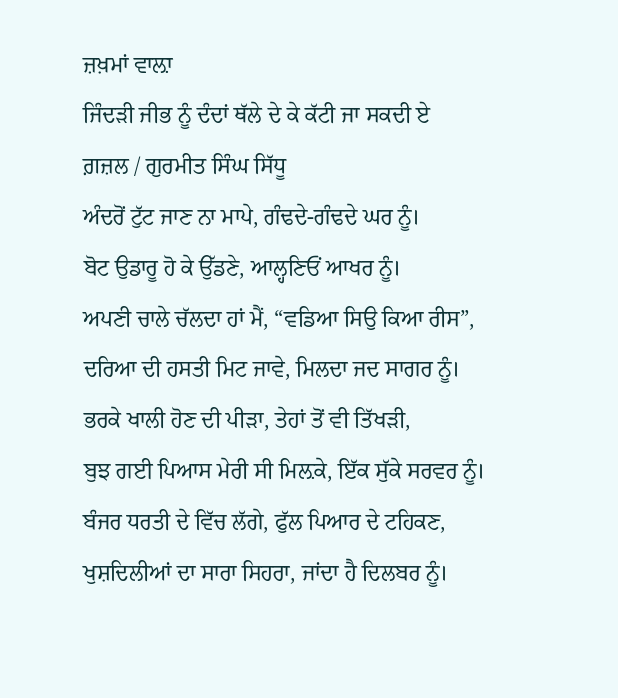ਜ਼ਖ਼ਮਾਂ ਵਾਲ਼ਾ
ਜਿੰਦੜੀ ਜੀਭ ਨੂੰ ਦੰਦਾਂ ਥੱਲੇ ਦੇ ਕੇ ਕੱਟੀ ਜਾ ਸਕਦੀ ਏ
ਗ਼ਜ਼ਲ / ਗੁਰਮੀਤ ਸਿੰਘ ਸਿੱਧੂ
ਅੰਦਰੋਂ ਟੁੱਟ ਜਾਣ ਨਾ ਮਾਪੇ, ਗੰਢਦੇ-ਗੰਢਦੇ ਘਰ ਨੂੰ।
ਬੋਟ ਉਡਾਰੂ ਹੋ ਕੇ ਉੱਡਣੇ, ਆਲ੍ਹਣਿਓਂ ਆਖਰ ਨੂੰ।
ਅਪਣੀ ਚਾਲੇ ਚੱਲਦਾ ਹਾਂ ਮੈਂ, “ਵਡਿਆ ਸਿਉ ਕਿਆ ਰੀਸ”,
ਦਰਿਆ ਦੀ ਹਸਤੀ ਮਿਟ ਜਾਵੇ, ਮਿਲਦਾ ਜਦ ਸਾਗਰ ਨੂੰ।
ਭਰਕੇ ਖਾਲੀ ਹੋਣ ਦੀ ਪੀੜਾ, ਤੇਹਾਂ ਤੋਂ ਵੀ ਤਿੱਖੜੀ,
ਬੁਝ ਗਈ ਪਿਆਸ ਮੇਰੀ ਸੀ ਮਿਲ਼ਕੇ, ਇੱਕ ਸੁੱਕੇ ਸਰਵਰ ਨੂੰ।
ਬੰਜਰ ਧਰਤੀ ਦੇ ਵਿੱਚ ਲੱਗੇ, ਫੁੱਲ ਪਿਆਰ ਦੇ ਟਹਿਕਣ,
ਖੁਸ਼ਦਿਲੀਆਂ ਦਾ ਸਾਰਾ ਸਿਹਰਾ, ਜਾਂਦਾ ਹੈ ਦਿਲਬਰ ਨੂੰ।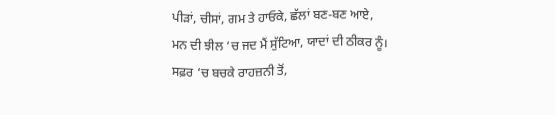ਪੀੜਾਂ, ਚੀਸਾਂ, ਗਮ ਤੇ ਹਾਓਕੇ, ਛੱਲਾਂ ਬਣ-ਬਣ ਆਏ,
ਮਨ ਦੀ ਝੀਲ ‘ਚ ਜਦ ਮੈਂ ਸੁੱਟਿਆ, ਯਾਦਾਂ ਦੀ ਠੀਕਰ ਨੂੰ।
ਸਫ਼ਰ ‘ਚ ਬਚਕੇ ਰਾਹਜ਼ਨੀ ਤੋਂ,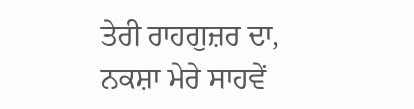ਤੇਰੀ ਰਾਹਗੁਜ਼ਰ ਦਾ,
ਨਕਸ਼ਾ ਮੇਰੇ ਸਾਹਵੇਂ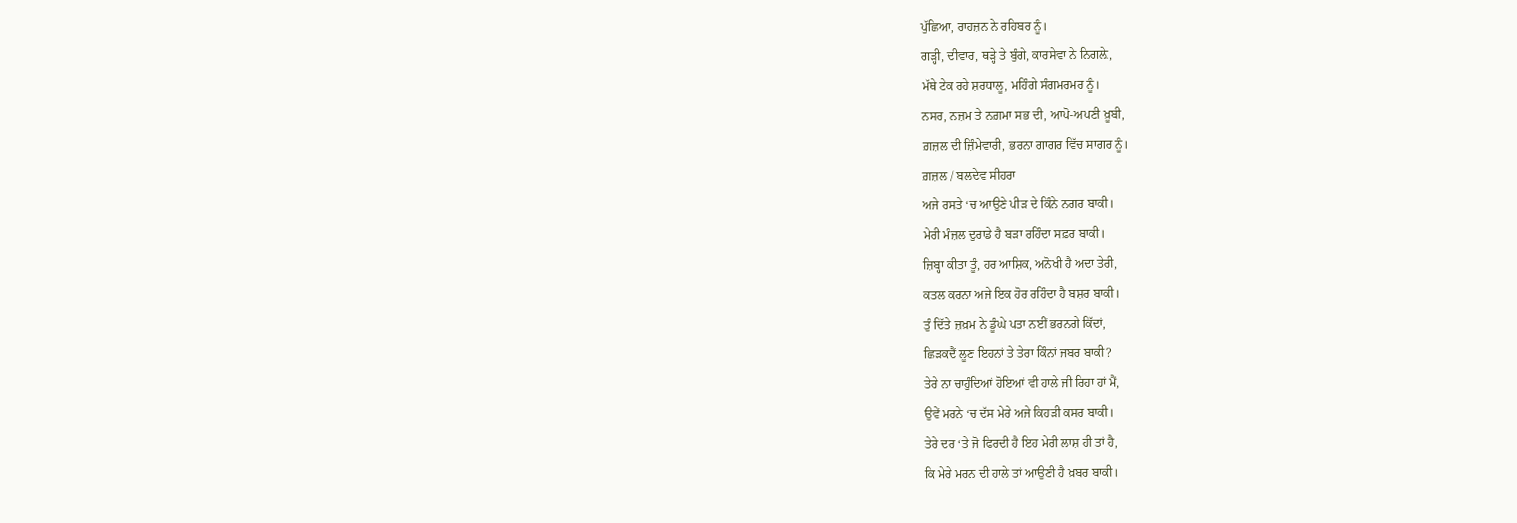ਪੁੱਛਿਆ, ਰਾਹਜ਼ਨ ਨੇ ਰਹਿਬਰ ਨੂੰ।
ਗੜ੍ਹੀ, ਦੀਵਾਰ, ਥੜ੍ਹੇ ਤੇ ਬੁੰਗੇ, ਕਾਰਸੇਵਾ ਨੇ ਨਿਗਲ਼ੇ,
ਮੱਥੇ ਟੇਕ ਰਹੇ ਸ਼ਰਧਾਲੂ, ਮਹਿੰਗੇ ਸੰਗਮਰਮਰ ਨੂੰ।
ਨਸਰ, ਨਜ਼ਮ ਤੇ ਨਗ਼ਮਾ ਸਭ ਦੀ, ਆਪੋ-ਅਪਣੀ ਖ਼ੂਬੀ,
ਗ਼ਜ਼ਲ ਦੀ ਜ਼ਿੰਮੇਵਾਰੀ, ਭਰਨਾ ਗਾਗਰ ਵਿੱਚ ਸਾਗਰ ਨੂੰ।
ਗ਼ਜ਼ਲ / ਬਲਦੇਵ ਸੀਹਰਾ
ਅਜੇ ਰਸਤੇ ‘ਚ ਆਉਣੇ ਪੀੜ ਦੇ ਕਿੰਨੇ ਨਗਰ ਬਾਕੀ।
ਮੇਰੀ ਮੰਜ਼ਲ ਦੁਰਾਡੇ ਹੈ ਬੜਾ ਰਹਿੰਦਾ ਸਫ਼ਰ ਬਾਕੀ।
ਜ਼ਿਬ੍ਹਾ ਕੀਤਾ ਤੂੰ, ਹਰ ਆਸ਼ਿਕ, ਅਨੋਖੀ ਹੈ ਅਦਾ ਤੇਰੀ,
ਕਤਲ ਕਰਨਾ ਅਜੇ ਇਕ ਹੋਰ ਰਹਿੰਦਾ ਹੈ ਬਸ਼ਰ ਬਾਕੀ।
ਤੁੰ ਦਿੱਤੇ ਜ਼ਖ਼ਮ ਨੇ ਡੂੰਘੇ ਪਤਾ ਨਈਂ ਭਰਨਗੇ ਕਿੱਦਾਂ,
ਛਿੜਕਦੈਂ ਲੂਣ ਇਹਨਾਂ ਤੇ ਤੇਰਾ ਕਿੰਨਾਂ ਜਬਰ ਬਾਕੀ?
ਤੇਰੇ ਨਾ ਚਾਹੁੰਦਿਆਂ ਹੋਇਆਂ ਵੀ ਹਾਲੇ ਜੀ ਰਿਹਾ ਹਾਂ ਮੈਂ,
ਉਵੇਂ ਮਰਨੇ ‘ਚ ਦੱਸ ਮੇਰੇ ਅਜੇ ਕਿਹੜੀ ਕਸਰ ਬਾਕੀ।
ਤੇਰੇ ਦਰ ‘ਤੇ ਜੋ ਫਿਰਦੀ ਹੈ ਇਹ ਮੇਰੀ ਲਾਸ਼ ਹੀ ਤਾਂ ਹੈ,
ਕਿ ਮੇਰੇ ਮਰਨ ਦੀ ਹਾਲੇ ਤਾਂ ਆਉਣੀ ਹੈ ਖ਼ਬਰ ਬਾਕੀ।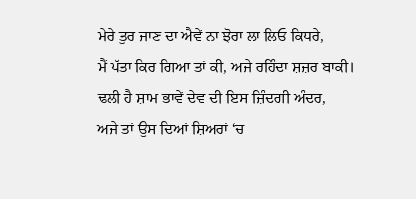ਮੇਰੇ ਤੁਰ ਜਾਣ ਦਾ ਐਵੇਂ ਨਾ ਝੋਰਾ ਲਾ ਲਿਓ ਕਿਧਰੇ,
ਮੈਂ ਪੱਤਾ ਕਿਰ ਗਿਆ ਤਾਂ ਕੀ, ਅਜੇ ਰਹਿੰਦਾ ਸ਼ਜ਼ਰ ਬਾਕੀ।
ਢਲੀ ਹੈ ਸ਼ਾਮ ਭਾਵੇਂ ਦੇਵ ਦੀ ਇਸ ਜ਼ਿੰਦਗੀ ਅੰਦਰ,
ਅਜੇ ਤਾਂ ਉਸ ਦਿਆਂ ਸ਼ਿਅਰਾਂ ‘ਚ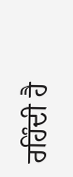ਰਹਿੰਦੀ ਹੈ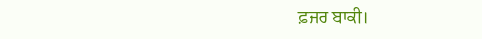ਫ਼ਜਰ ਬਾਕੀ।